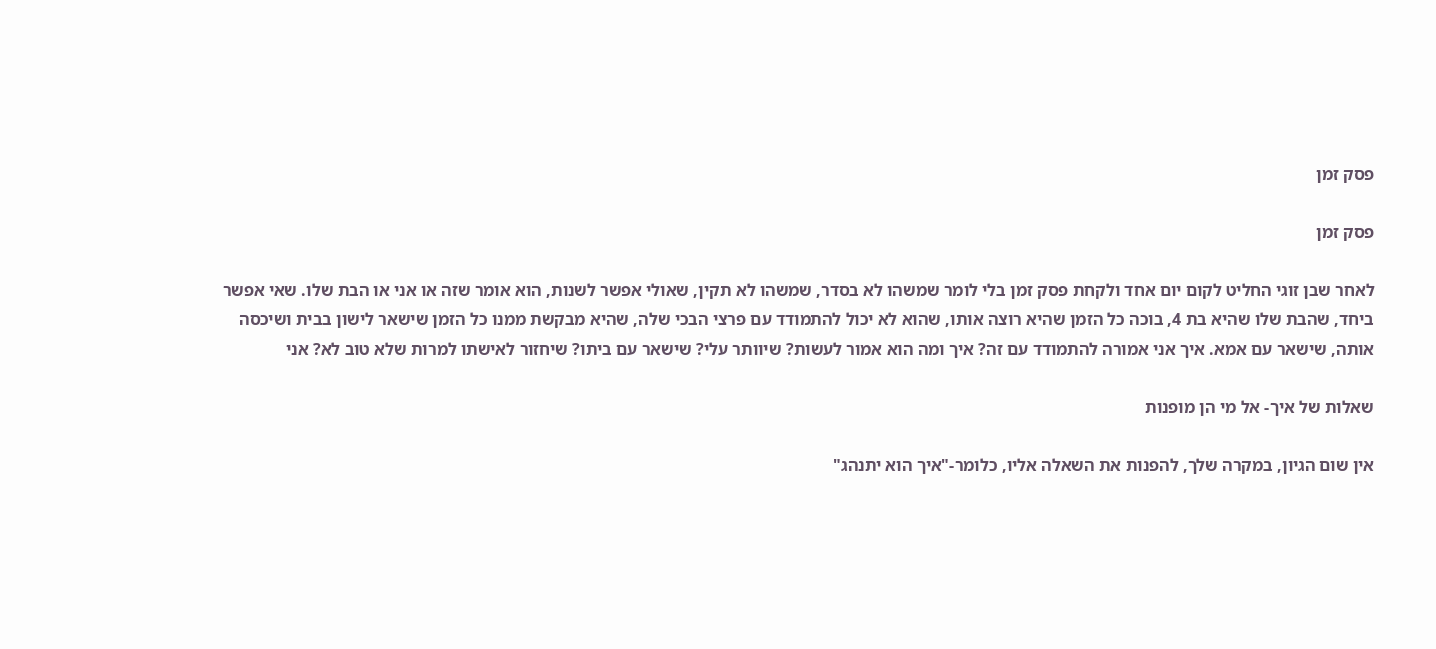פסק זמן

פסק זמן

לאחר שבן זוגי החליט לקום יום אחד ולקחת פסק זמן בלי לומר שמשהו לא בסדר, שמשהו לא תקין, שאולי אפשר לשנות, הוא אומר שזה או אני או הבת שלו. שאי אפשר ביחד, שהבת שלו שהיא בת 4, בוכה כל הזמן שהיא רוצה אותו, שהוא לא יכול להתמודד עם פרצי הבכי שלה, שהיא מבקשת ממנו כל הזמן שישאר לישון בבית ושיכסה אותה, שישאר עם אמא. איך אני אמורה להתמודד עם זה? איך ומה הוא אמור לעשות? שיוותר עלי? שישאר עם ביתו? שיחזור לאישתו למרות שלא טוב לא? אני

שאלות של איך- אל מי הן מופנות

אין שום הגיון, במקרה שלך, להפנות את השאלה אליו, כלומר-"איך הוא יתנהג"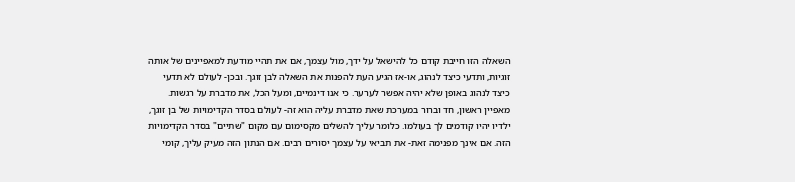השאלה הזו חייבת קודם כל להישאל על ידך, מול עצמך, אם את תהיי מודעת למאפיינים של אותה זוגיות, ותדעי כיצד לנהוג, או-אז הגיע העת להפנות את השאלה לבן זוגך. ובכן- לעולם לא תדעי כיצד לנהוג באופן שלא יהיה אפשר לערער. כי אנו דינמיים, ומעל הכל, את מדברת על רגשות. מאפיין ראשון, חד וברור במערכת שאת מדברת עליה הוא זה- לעולם בסדר הקדימויות של בן זוגך, ילדיו יהיו קודמים לך בעולמו. כלומר עליך להשלים מקסימום עם מקום "שתיים" בסדר הקדימויות הזה. אם אינך מפנימה זאת- את תביאי על עצמך יסורים רבים. אם הנתון הזה מעיק עליך, קומי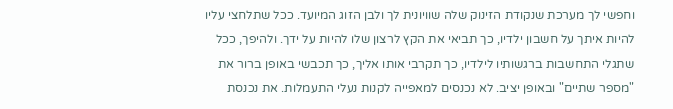וחפשי לך מערכת שנקודת הזינוק שלה שוויונית לך ולבן הזוג המיועד. ככל שתלחצי עליו להיות איתך על חשבון ילדיו, כך תביאי את הקץ לרצון שלו להיות על ידך. ולהיפך, ככל שתגלי התחשבות ברגשותיו לילדיו, כך תקרבי אותו אליך, כך תכבשי באופן ברור את "מספר שתיים" ובאופן יציב. לא נכנסים למאפייה לקנות נעלי התעמלות. את נכנסת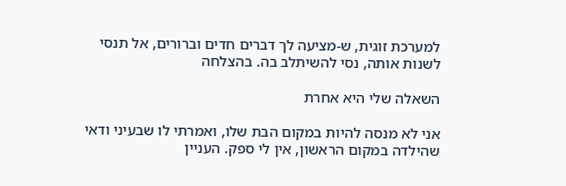למערכת זוגית, ש-מציעה לך דברים חדים וברורים, אל תנסי לשנות אותה, נסי להשיתלב בה. בהצלחה

השאלה שלי היא אחרת

אני לא מנסה להיות במקום הבת שלו, ואמרתי לו שבעיני ודאי שהילדה במקום הראשון, אין לי ספק. העניין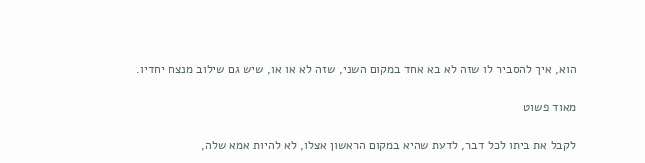הוא, איך להסביר לו שזה לא בא אחד במקום השני, שזה לא או או, שיש גם שילוב מנצח יחדיו.

מאוד פשוט

לקבל את ביתו לכל דבר, לדעת שהיא במקום הראשון אצלו, לא להיות אמא שלה,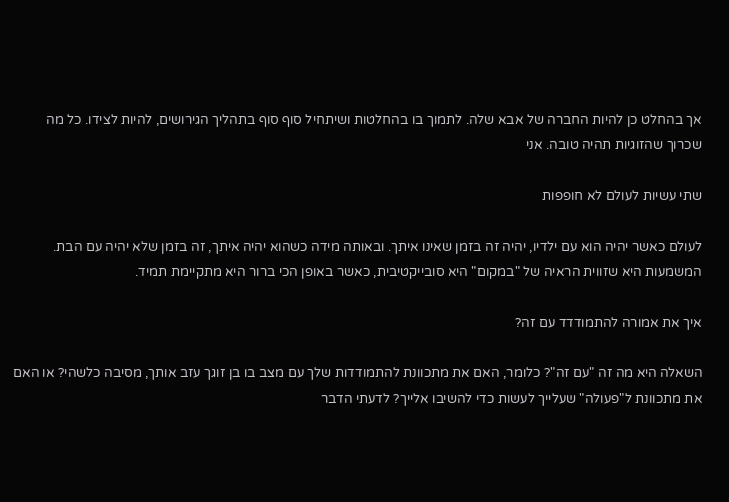אך בהחלט כן להיות החברה של אבא שלה. לתמוך בו בהחלטות ושיתחיל סוף סוף בתהליך הגירושים, להיות לצידו. כל מה שכרוך שהזוגיות תהיה טובה. אני

שתי עשיות לעולם לא חופפות

לעולם כאשר יהיה הוא עם ילדיו, יהיה זה בזמן שאינו איתך. ובאותה מידה כשהוא יהיה איתך, זה בזמן שלא יהיה עם הבת. המשמעות היא שזווית הראיה של "במקום" היא סובייקטיבית, כאשר באופן הכי ברור היא מתקיימת תמיד.

איך את אמורה להתמודדד עם זה?

השאלה היא מה זה "עם זה"? כלומר, האם את מתכוונת להתמודדות שלך עם מצב בו בן זוגך עזב אותך, מסיבה כלשהי? או האם את מתכוונת ל"פעולה" שעלייך לעשות כדי להשיבו אלייך? לדעתי הדבר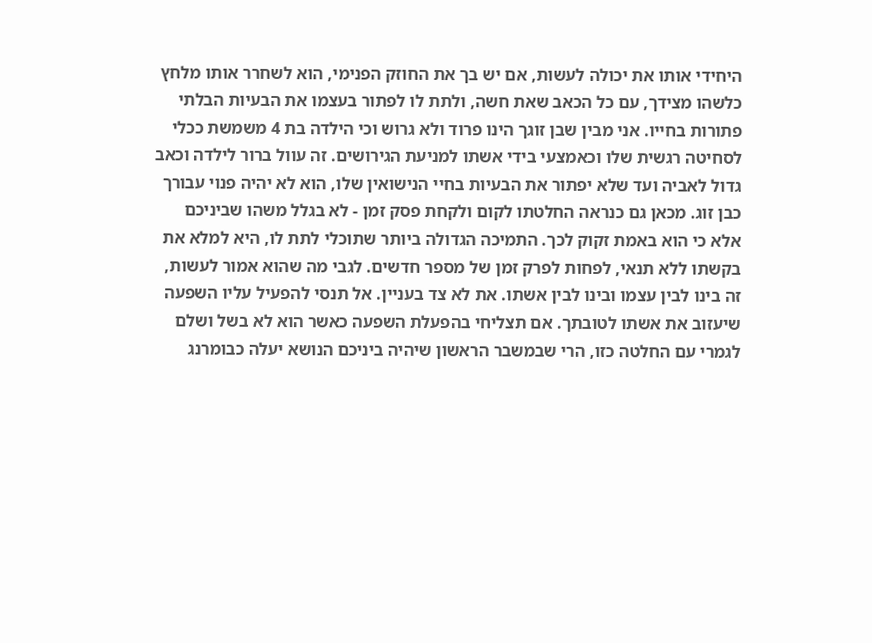היחידי אותו את יכולה לעשות, אם יש בך את החוזק הפנימי, הוא לשחרר אותו מלחץ כלשהו מצידך, עם כל הכאב שאת חשה, ולתת לו לפתור בעצמו את הבעיות הבלתי פתורות בחייו. אני מבין שבן זוגך הינו פרוד ולא גרוש וכי הילדה בת 4 משמשת ככלי לסחיטה רגשית שלו וכאמצעי בידי אשתו למניעת הגירושים. זה עוול ברור לילדה וכאב גדול לאביה ועד שלא יפתור את הבעיות בחיי הנישואין שלו, הוא לא יהיה פנוי עבורך כבן זוג. מכאן גם כנראה החלטתו לקום ולקחת פסק זמן - לא בגלל משהו שביניכם אלא כי הוא באמת זקוק לכך. התמיכה הגדולה ביותר שתוכלי לתת לו, היא למלא את בקשתו ללא תנאי, לפחות לפרק זמן של מספר חדשים. לגבי מה שהוא אמור לעשות, זה בינו לבין עצמו ובינו לבין אשתו. את לא צד בעניין. אל תנסי להפעיל עליו השפעה שיעזוב את אשתו לטובתך. אם תצליחי בהפעלת השפעה כאשר הוא לא בשל ושלם לגמרי עם החלטה כזו, הרי שבמשבר הראשון שיהיה ביניכם הנושא יעלה כבומרנג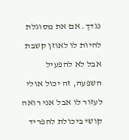נגדך. אם את מסוגלת להיות לו לאוזן קשבת אבל לא להפעיל השפעה, זה יכול אולי לעזור לו אבל אני רואה קושי ביכולת להפריד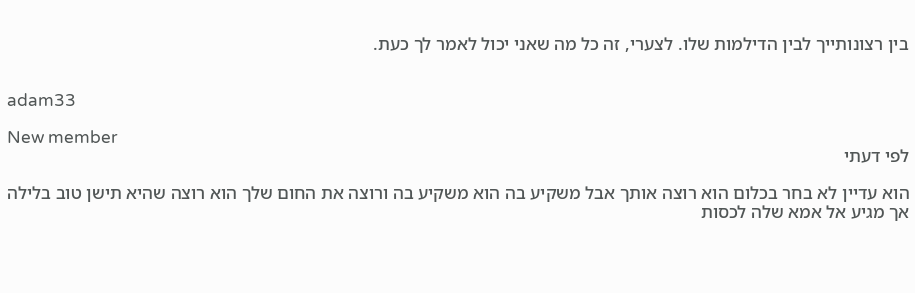בין רצונותייך לבין הדילמות שלו. לצערי, זה כל מה שאני יכול לאמר לך כעת.


adam33

New member
לפי דעתי

הוא עדיין לא בחר בכלום הוא רוצה אותך אבל משקיע בה הוא משקיע בה ורוצה את החום שלך הוא רוצה שהיא תישן טוב בלילה אך מגיע אל אמא שלה לכסות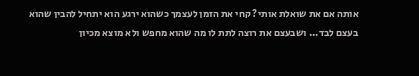אותה אם את שואלת אותי? קחי את הזמן לעצמך כשהוא ירגע הוא יתחיל להבין שהוא בעצם לבד... ושבעצם את רוצה לתת לו מה שהוא מחפש ולא מוצא מכיון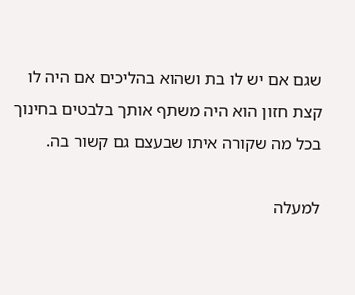שגם אם יש לו בת ושהוא בהליכים אם היה לו קצת חזון הוא היה משתף אותך בלבטים בחינוך בכל מה שקורה איתו שבעצם גם קשור בה.

למעלה